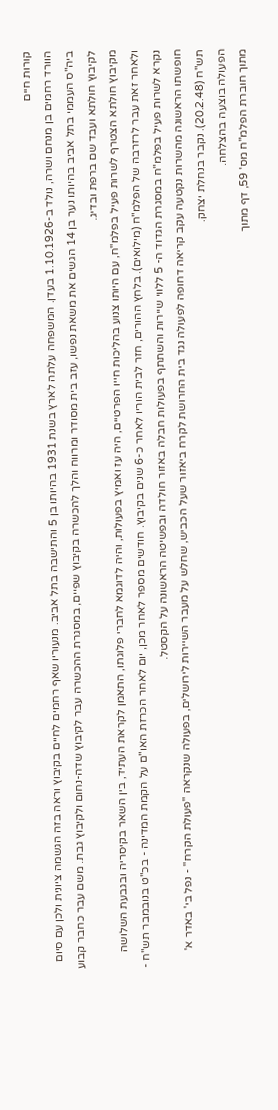קורות חיים
הוורד רחמים בן מנחם ושרה, נולד ב-1.10.1926 בעדן. המשפחה עלתה לארץ בשנת 1931 בהיותו בן 5 והתישבה בתל אביב. מנעוריו שאף רחמים לחיים בקיבוץ וראה בזה הגשמה ציונית ולכן עם סיום ביה"ס העממי בתל אביב בהיותו נער בן 14 הגשים את משאת נפשו, עזב בית מסודר ומרווח והלך להכשרה בקיבוץ שפיים, במסגרת ההכשרה עבר לקיבוץ שדה-נחום ולקיבוץ גבת. משם עבר כחבר קבוע לקיבוץ חולתא ועבד שם ברפת ובדיג.
מקיבוץ חולתא הצטרף לשרות פעיל בפלמ"ח, עם היותו צנוע בהליכות חייו הפרטיים, היה עז ואמיץ בפעולות, והיה לדוגמא לחברי פלוגתו, התאמן לקראת העתיד, בין השאר בקיסריה ובגבעת השלושה ולאחר זאת עבר לרזרבה של הפלמ"ח (מילואים). בלחץ ההורים, חזר לבית הוריו לאחר כ-6 שנים בקיבוץ. חודשים מספר לאחר מכן, יום לאחר הכרזת האו"ם על הקמת המדינה - בכ"ט בנובמבר תש"ח - נקרא לשרות פעיל בפלמ"ח במסגרת הגדוד ה- 5 ללווי שיירות והשתתף בפעולות חבלה באזור חולדה ובפשיטה הראשונה על הקסטל.
חופשתו הראשונה מהשרות נקטעה עקב קריאה דחופה לפעולה נגד בית החרושת לקרח ביאזור שעל הכביש, שחלש על מעבר השיירות לירושלים, בפעולה שנקראה "פעולת הקרח" - נפל בי' באדר א' תש"ח (20.2.48). נקבר בנחלת יצחק.
הפעולה בוצעה בהצלחה.
מתוך חוברת הפלמ"ח מס' 59, דף מתוך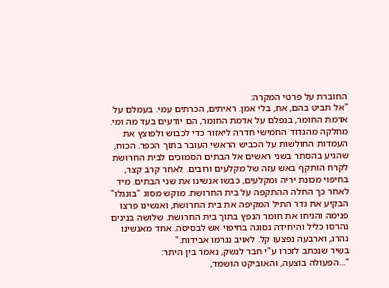החוברת על פרטי המקרה:
"אל תביט בהם, אח, בלי אמן. ראיתים, הכרתים עמי. בעמלם על אדמת החומר, בנפלם על אדמת החומר, הם יודעים בעד מה ומי. מחלקה מהגדוד החמישי חדרה ליאזור כדי לכבוש ולפוצץ את העמדות החולשות על הכביש הראשי העובר בתוך הכפר. הכוח, שהגיע בהסתר בשני ראשים אל הבתים הסמוכים לבית החרושת לקרח הותקף באש עזה של מקלעים ורובים. לאחר קרב קצר, בחיפוי מכונת יריה ומקלעים, כבשו אנשינו את שני הבתים. מיד לאחר כך החלה ההתקפה על בית החרושת. מוקש מסוג "בונגלו" הבקיע את גדר התיל המקיפה את בית החרושת, ואנשינו פרצו פנימה והניחו את חומר הנפץ בתוך בית החרושת. שלושה בנינים נהרסו כליל והיחידה נסוגה בחיפוי אש לבסיסה. אחד מאנשינו נהרג, וארבעה נפצעו קל. לאויב נגרמו אבידות."
בשיר שנכתב לזכרו ע"י חבר לנשק, נאמר בין היתר:
"...הפעולה בוצעה, והאוביקט הושמד,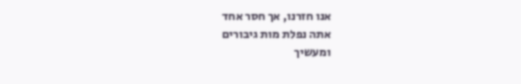אנו חזרנו, אך חסר אחד
אתה נפלת מות גיבורים
ומעשיך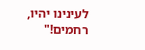לעינינו יהיו, רחמים!"